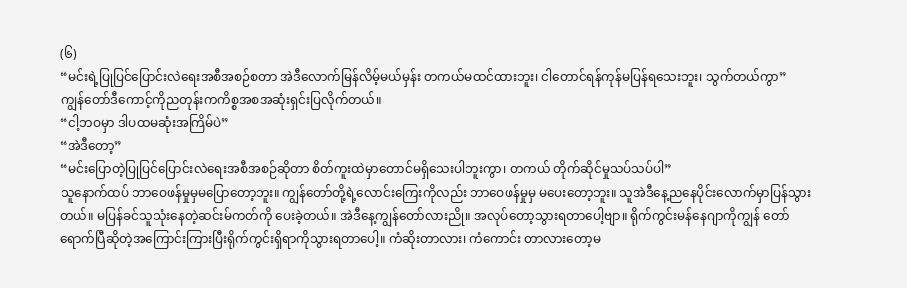(၆)
“မင်းရဲ့ပြုပြင်ပြောင်းလဲရေးအစီအစဉ်စတာ အဲဒီလောက်မြန်လိမ့်မယ်မှန်း တကယ်မထင်ထားဘူး၊ ငါတောင်ရန်ကုန်မပြန်ရသေးဘူး၊ သွက်တယ်ကွာ”
ကျွန်တော်ဒီကောင့်ကိုညတုန်းကကိစ္စအစအဆုံးရှင်းပြလိုက်တယ်။
“ငါ့ဘဝမှာ ဒါပထမဆုံးအကြိမ်ပဲ”
“အဲဒီတော့”
“မင်းပြောတဲ့ပြုပြင်ပြောင်းလဲရေးအစီအစဉ်ဆိုတာ စိတ်ကူးထဲမှာတောင်မရှိသေးပါဘူးကွာ၊ တကယ် တိုက်ဆိုင်မှုသပ်သပ်ပါ”
သူနောက်ထပ် ဘာဝေဖန်မှုမှမပြောတော့ဘူး။ ကျွန်တော်တို့ရဲ့လောင်းကြေးကိုလည်း ဘာဝေဖန်မှုမှ မပေးတော့ဘူး။ သူအဲဒီနေ့ညနေပိုင်းလောက်မှာပြန်သွားတယ်။ မပြန်ခင်သူသုံးနေတဲ့ဆင်းမ်ကတ်ကို ပေးခဲ့တယ်။ အဲဒီနေ့ကျွန်တော်လားညို။ အလုပ်တော့သွားရတာပေါ့ဗျာ။ ရိုက်ကွင်းမန်နေဂျာကိုကျွန် တော်ရောက်ပြီဆိုတဲ့အကြောင်းကြားပြီးရိုက်ကွင်းရှိရာကိုသွားရတာပေါ့။ ကံဆိုးတာလား၊ ကံကောင်း တာလားတော့မ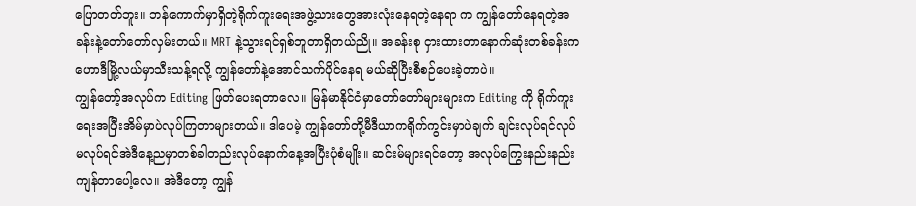ပြောတတ်ဘူး။ ဘန်ကောက်မှာရှိတဲ့ရိုက်ကူးရေးအဖွဲ့သားတွေအားလုံးနေရတဲ့နေရာ က ကျွန်တော်နေရတဲ့အခန်းနဲ့တော်တော်လှမ်းတယ်။ MRT နဲ့သွားရင်ရှစ်ဘူတာရှိတယ်ညို။ အခန်းစု ငှားထားတာနောက်ဆုံးတစ်ခန်းက ဟောဒီမြို့လယ်မှာသီးသန့်ရလို့ ကျွန်တော်နဲ့အောင်သက်ပိုင်နေရ မယ်ဆိုပြီးစီစဉ်ပေးခဲ့တာပဲ။
ကျွန်တော့်အလုပ်က Editing ဖြတ်ပေးရတာလေ။ မြန်မာနိုင်ငံမှာတော်တော်များများက Editing ကို ရိုက်ကူးရေးအပြီးအိမ်မှာပဲလုပ်ကြတာများတယ်။ ဒါပေမဲ့ ကျွန်တော်တို့မီဒီယာကရိုက်ကွင်းမှာပဲချက် ချင်းလုပ်ရင်လုပ် မလုပ်ရင်အဲဒီနေ့ညမှာတစ်ခါတည်းလုပ်နောက်နေ့အပြီးပုံစံမျိုး။ ဆင်းမ်များရင်တော့ အလုပ်ကြွေးနည်းနည်းကျန်တာပေါ့လေ။ အဲဒီတော့ ကျွန်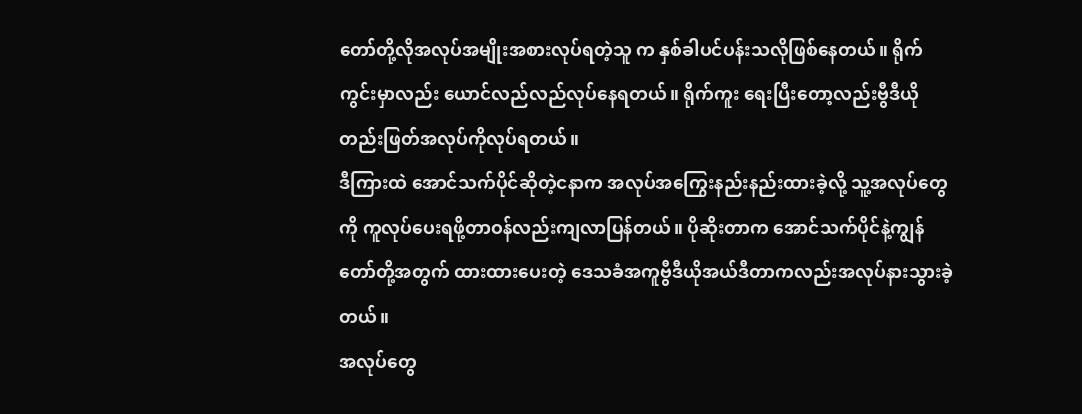တော်တို့လိုအလုပ်အမျိုးအစားလုပ်ရတဲ့သူ က နှစ်ခါပင်ပန်းသလိုဖြစ်နေတယ်။ ရိုက်ကွင်းမှာလည်း ယောင်လည်လည်လုပ်နေရတယ်။ ရိုက်ကူး ရေးပြီးတော့လည်းဗွီဒီယိုတည်းဖြတ်အလုပ်ကိုလုပ်ရတယ်။
ဒီကြားထဲ အောင်သက်ပိုင်ဆိုတဲ့ငနာက အလုပ်အကြွေးနည်းနည်းထားခဲ့လို့ သူ့အလုပ်တွေကို ကူလုပ်ပေးရဖို့တာဝန်လည်းကျလာပြန်တယ်။ ပိုဆိုးတာက အောင်သက်ပိုင်နဲ့ကျွန်တော်တို့အတွက် ထားထားပေးတဲ့ ဒေသခံအကူဗွီဒီယိုအယ်ဒီတာကလည်းအလုပ်နားသွားခဲ့တယ်။
အလုပ်တွေ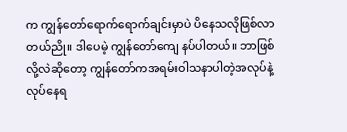က ကျွန်တော်ရောက်ရောက်ချင်းမှာပဲ ပိနေသလိုဖြစ်လာတယ်ညို။ ဒါပေမဲ့ ကျွန်တော်ကျေ နပ်ပါတယ်။ ဘာဖြစ်လို့လဲဆိုတော့ ကျွန်တော်ကအရမ်းဝါသနာပါတဲ့အလုပ်နဲ့လုပ်နေရ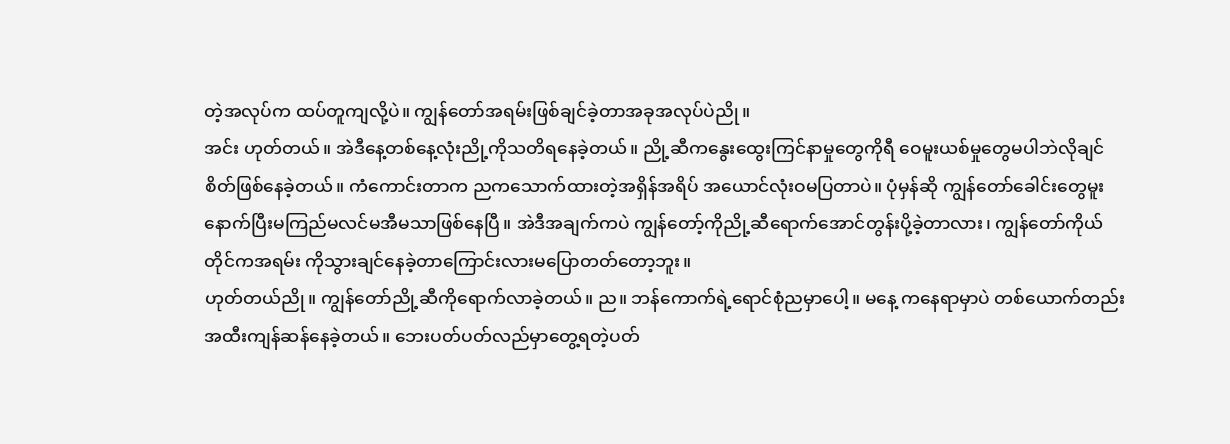တဲ့အလုပ်က ထပ်တူကျလို့ပဲ။ ကျွန်တော်အရမ်းဖြစ်ချင်ခဲ့တာအခုအလုပ်ပဲညို။
အင်း ဟုတ်တယ်။ အဲဒီနေ့တစ်နေ့လုံးညို့ကိုသတိရနေခဲ့တယ်။ ညို့ဆီကနွေးထွေးကြင်နာမှုတွေကိုရီ ဝေမူးယစ်မှုတွေမပါဘဲလိုချင်စိတ်ဖြစ်နေခဲ့တယ်။ ကံကောင်းတာက ညကသောက်ထားတဲ့အရှိန်အရိပ် အယောင်လုံးဝမပြတာပဲ။ ပုံမှန်ဆို ကျွန်တော်ခေါင်းတွေမူးနောက်ပြီးမကြည်မလင်မအီမသာဖြစ်နေပြီ။ အဲဒီအချက်ကပဲ ကျွန်တော့်ကိုညို့ဆီရောက်အောင်တွန်းပို့ခဲ့တာလား၊ ကျွန်တော်ကိုယ်တိုင်ကအရမ်း ကိုသွားချင်နေခဲ့တာကြောင်းလားမပြောတတ်တော့ဘူး။
ဟုတ်တယ်ညို။ ကျွန်တော်ညို့ဆီကိုရောက်လာခဲ့တယ်။ ည။ ဘန်ကောက်ရဲ့ရောင်စုံညမှာပေါ့။ မနေ့ ကနေရာမှာပဲ တစ်ယောက်တည်းအထီးကျန်ဆန်နေခဲ့တယ်။ ဘေးပတ်ပတ်လည်မှာတွေ့ရတဲ့ပတ်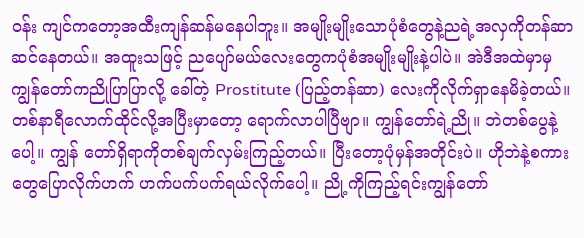ဝန်း ကျင်ကတော့အထီးကျန်ဆန်မနေပါဘူး။ အမျိုးမျိုးသောပုံစံတွေနဲ့ညရဲ့အလှကိုတန်ဆာဆင်နေတယ်။ အထူးသဖြင့် ညပျော်မယ်လေးတွေကပုံစံအမျိုးမျိုးနဲ့ပါပဲ။ အဲဒီအထဲမှာမှ ကျွန်တော်ကညိုပြာပြာလို့ ခေါ်တဲ့ Prostitute (ပြည့်တန်ဆာ) လေးကိုလိုက်ရှာနေမိခဲ့တယ်။
တစ်နာရီလောက်ထိုင်လို့အပြီးမှာတော့ ရောက်လာပါပြီဗျာ။ ကျွန်တော်ရဲ့ညို။ ဘဲတစ်ပွေနဲ့ပေါ့။ ကျွန် တော်ရှိရာကိုတစ်ချက်လှမ်းကြည့်တယ်။ ပြီးတော့ပုံမှန်အတိုင်းပဲ။ ဟိုဘဲနဲ့စကားတွေပြောလိုက်ဟက် ဟက်ပက်ပက်ရယ်လိုက်ပေါ့။ ညို့ကိုကြည့်ရင်းကျွန်တော်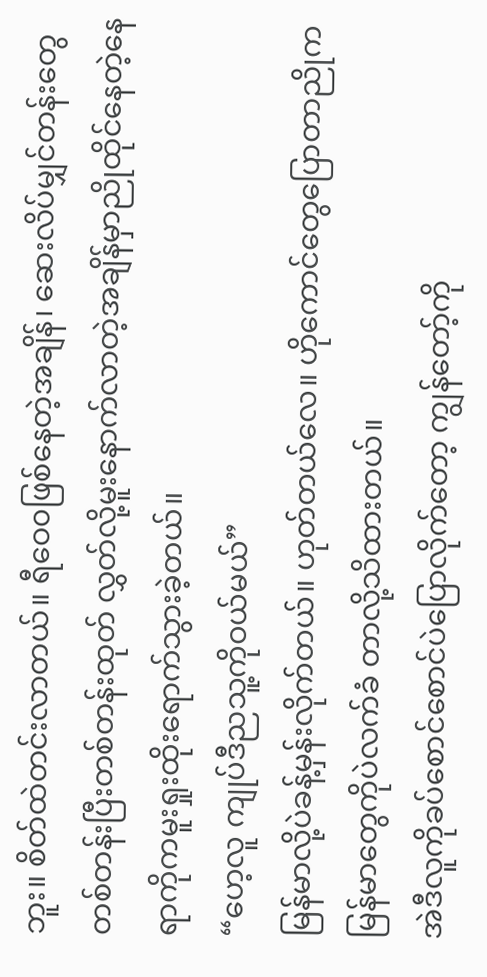ဘူး။ စိတ်ထဲတင်းလာတယ်။ ရီဝေ၀ဖြစ်နေတဲ့အချိန်၊ ဆေးလိပ်မျှင်တန်းတွေတစ်တန်းပြီးတစ်တန်းထုတ် လွှတ်လို့မူးနောက်လာတဲ့အချိန်မှာညိုထိုင်နေတဲ့နေရာကိုကမူးရှုးထိုးရောက်သွားခဲ့တယ်။
“ဟေ့လူ ကျုပ်ဒီညသူ့ကိုဝယ်မယ်”
မြန်မာလို့ပဲခန့်မှန်းလိုက်တယ်။ ဟုတ်တယ်လေ။ ဟိုကောင်တွေပြောတာညိုကမြန်မာတွေကိုပဲလက်ခံ တာလို့သိထားတယ်။
အဲဒီလူကိုခပ်စောင်စောင်ပဲပြောလိုက်တော့ ကျွန်တော့်ကို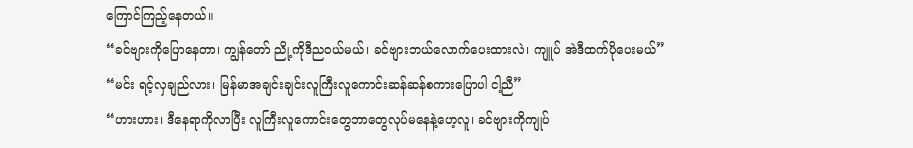ကြောင်ကြည့်နေတယ်။
“ခင်ဗျားကိုပြောနေတာ၊ ကျွန်တော် ညို့ကိုဒီညဝယ်မယ်၊ ခင်ဗျားဘယ်လောက်ပေးထားလဲ၊ ကျူပ် အဲဒီထက်ပိုပေးမယ်”
“မင်း ရင့်လှချည်လား၊ မြန်မာအချင်းချင်းလူကြီးလူကောင်းဆန်ဆန်စကားပြောပါ ငါ့ညီ”
“ဟားဟား၊ ဒီနေရာကိုလာပြီး လူကြီးလူကောင်းတွေဘာတွေလုပ်မနေနဲ့ဟေ့လူ၊ ခင်ဗျားကိုကျုပ်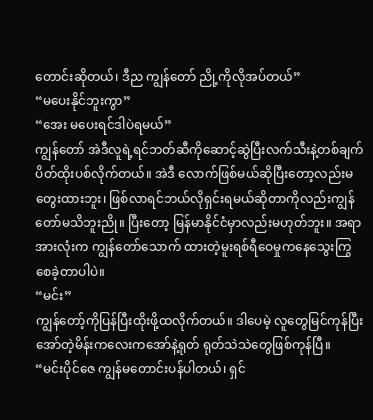တောင်းဆိုတယ်၊ ဒီည ကျွန်တော် ညို့ကိုလိုအပ်တယ်”
“မပေးနိုင်ဘူးကွာ”
“အေး မပေးရင်ဒါပဲရမယ်”
ကျွန်တော် အဲဒီလူရဲ့ရင်ဘတ်ဆီကိုဆောင့်ဆွဲပြီးလက်သီးနဲ့တစ်ချက်ပိတ်ထိုးပစ်လိုက်တယ်။ အဲဒီ လောက်ဖြစ်မယ်ဆိုပြီးတော့လည်းမတွေးထားဘူး၊ ဖြစ်လာရင်ဘယ်လိုရှင်းရမယ်ဆိုတာကိုလည်းကျွန် တော်မသိဘူးညို။ ပြီးတော့ မြန်မာနိုင်ငံမှာလည်းမဟုတ်ဘူး။ အရာအားလုံးက ကျွန်တော်သောက် ထားတဲ့မူးရစ်ရီဝေမှုကနေသွေးကြွစေခဲ့တာပါပဲ။
“မင်း”
ကျွန်တော့်ကိုပြန်ပြီးထိုးဖို့ထလိုက်တယ်။ ဒါပေမဲ့ လူတွေမြင်ကုန်ပြီးအော်တဲ့မိန်းကလေးကအော်နဲ့ရုတ် ရုတ်သဲသဲတွေဖြစ်ကုန်ပြီ။
“မင်းပိုင်ဇေ ကျွန်မတောင်းပန်ပါတယ်၊ ရှင်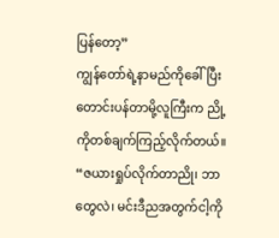ပြန်တော့”
ကျွန်တော်ရဲ့နာမည်ကိုခေါ်ပြီးတောင်းပန်တာမို့လူကြီးက ညို့ကိုတစ်ချက်ကြည့်လိုက်တယ်။
“ဇယားရှုပ်လိုက်တာညို၊ ဘာတွေလဲ၊ မင်းဒီညအတွက်ငါ့ကို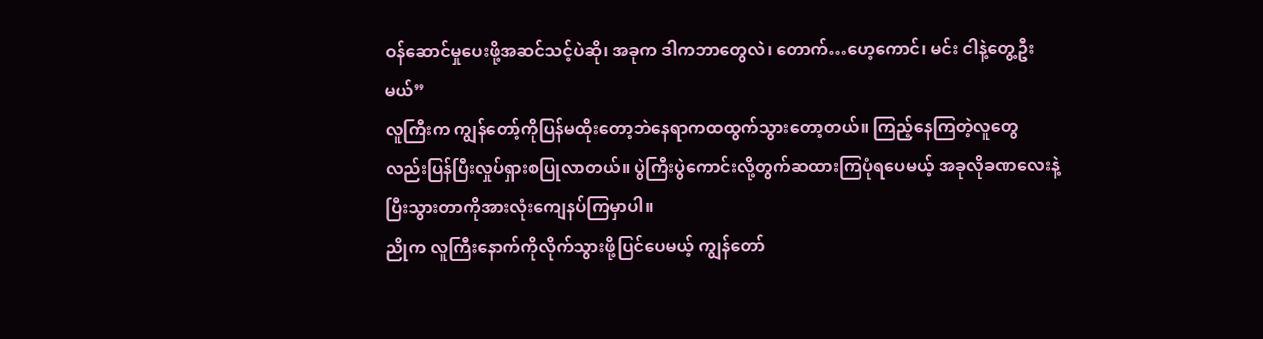ဝန်ဆောင်မှုပေးဖို့အဆင်သင့်ပဲဆို၊ အခုက ဒါကဘာတွေလဲ၊ တောက်…ဟေ့ကောင်၊ မင်း ငါနဲ့တွေ့ဦးမယ်”
လူကြီးက ကျွန်တော့်ကိုပြန်မထိုးတော့ဘဲနေရာကထထွက်သွားတော့တယ်။ ကြည့်နေကြတဲ့လူတွေ လည်းပြန်ပြီးလှုပ်ရှားစပြုလာတယ်။ ပွဲကြီးပွဲကောင်းလို့တွက်ဆထားကြပုံရပေမယ့် အခုလိုခဏလေးနဲ့ ပြီးသွားတာကိုအားလုံးကျေနပ်ကြမှာပါ။
ညိုက လူကြီးနောက်ကိုလိုက်သွားဖို့ပြင်ပေမယ့် ကျွန်တော်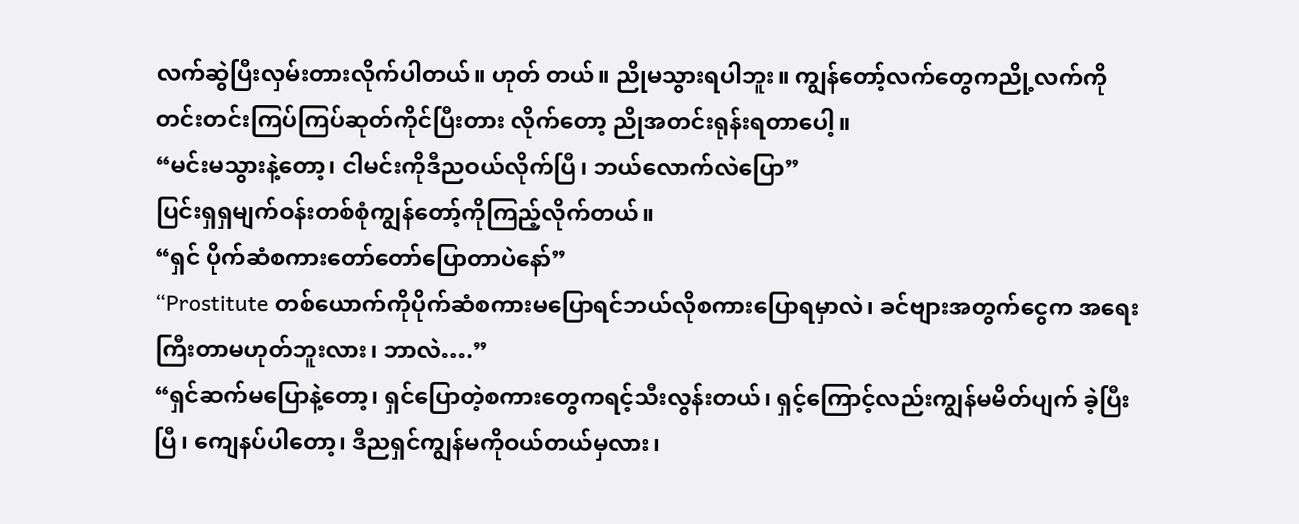လက်ဆွဲပြီးလှမ်းတားလိုက်ပါတယ်။ ဟုတ် တယ်။ ညိုမသွားရပါဘူး။ ကျွန်တော့်လက်တွေကညို့လက်ကိုတင်းတင်းကြပ်ကြပ်ဆုတ်ကိုင်ပြီးတား လိုက်တော့ ညိုအတင်းရုန်းရတာပေါ့။
“မင်းမသွားနဲ့တော့၊ ငါမင်းကိုဒီညဝယ်လိုက်ပြီ၊ ဘယ်လောက်လဲပြော”
ပြင်းရှရှမျက်ဝန်းတစ်စုံကျွန်တော့်ကိုကြည့်လိုက်တယ်။
“ရှင် ပိုက်ဆံစကားတော်တော်ပြောတာပဲနော်”
“Prostitute တစ်ယောက်ကိုပိုက်ဆံစကားမပြောရင်ဘယ်လိုစကားပြောရမှာလဲ၊ ခင်ဗျားအတွက်ငွေက အရေးကြီးတာမဟုတ်ဘူးလား၊ ဘာလဲ….”
“ရှင်ဆက်မပြောနဲ့တော့၊ ရှင်ပြောတဲ့စကားတွေကရင့်သီးလွန်းတယ်၊ ရှင့်ကြောင့်လည်းကျွန်မမိတ်ပျက် ခဲ့ပြီးပြီ၊ ကျေနပ်ပါတော့၊ ဒီညရှင်ကျွန်မကိုဝယ်တယ်မှလား၊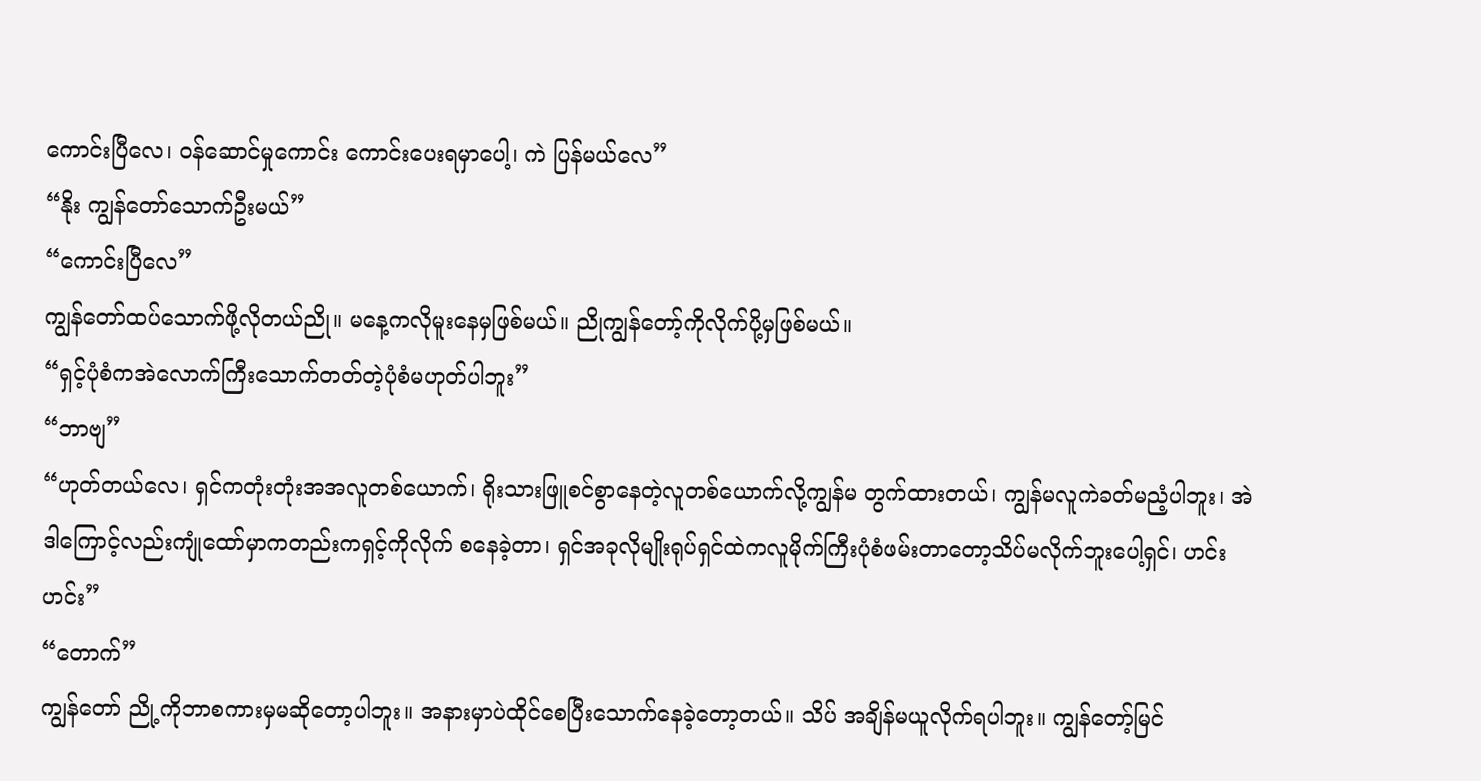ကောင်းပြီလေ၊ ဝန်ဆောင်မှုကောင်း ကောင်းပေးရမှာပေါ့၊ ကဲ ပြန်မယ်လေ”
“နိုး ကျွန်တော်သောက်ဦးမယ်”
“ကောင်းပြီလေ”
ကျွန်တော်ထပ်သောက်ဖို့လိုတယ်ညို။ မနေ့ကလိုမူးနေမှဖြစ်မယ်။ ညိုကျွန်တော့်ကိုလိုက်ပို့မှဖြစ်မယ်။
“ရှင့်ပုံစံကအဲလောက်ကြီးသောက်တတ်တဲ့ပုံစံမဟုတ်ပါဘူး”
“ဘာဗျ”
“ဟုတ်တယ်လေ၊ ရှင်ကတုံးတုံးအအလူတစ်ယောက်၊ ရိုးသားဖြူစင်စွာနေတဲ့လူတစ်ယောက်လို့ကျွန်မ တွက်ထားတယ်၊ ကျွန်မလူကဲခတ်မညံ့ပါဘူး၊ အဲဒါကြောင့်လည်းကျုံထော်မှာကတည်းကရှင့်ကိုလိုက် စနေခဲ့တာ၊ ရှင်အခုလိုမျိုးရုပ်ရှင်ထဲကလူမိုက်ကြီးပုံစံဖမ်းတာတော့သိပ်မလိုက်ဘူးပေါ့ရှင်၊ ဟင်း ဟင်း”
“တောက်”
ကျွန်တော် ညို့ကိုဘာစကားမှမဆိုတော့ပါဘူး။ အနားမှာပဲထိုင်စေပြီးသောက်နေခဲ့တော့တယ်။ သိပ် အချိန်မယူလိုက်ရပါဘူး။ ကျွန်တော့်မြင်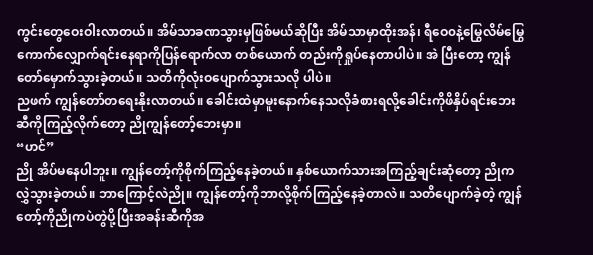ကွင်းတွေဝေးဝါးလာတယ်။ အိမ်သာခဏသွားမှဖြစ်မယ်ဆိုပြီး အိမ်သာမှာထိုးအန်၊ ရီဝေ၀နဲ့မြွေလိမ်မြွေကောက်လျှောက်ရင်းနေရာကိုပြန်ရောက်လာ တစ်ယောက် တည်းကိုရှုပ်နေတာပါပဲ။ အဲ ပြီးတော့ ကျွန်တော်မှောက်သွားခဲ့တယ်။ သတိကိုလုံးဝပျောက်သွားသလို ပါပဲ။
ညဖက် ကျွန်တော်တရေးနိုးလာတယ်။ ခေါင်းထဲမှာမူးနောက်နေသလိုခံစားရလို့ခေါင်းကိုဖိနှိပ်ရင်းဘေး ဆီကိုကြည့်လိုက်တော့ ညိုကျွန်တော့်ဘေးမှာ။
“ဟင်”
ညို အိပ်မနေပါဘူး။ ကျွန်တော့်ကိုစိုက်ကြည့်နေခဲ့တယ်။ နှစ်ယောက်သားအကြည့်ချင်းဆုံတော့ ညိုက လွှဲသွားခဲ့တယ်။ ဘာကြောင့်လဲညို။ ကျွန်တော့်ကိုဘာလို့စိုက်ကြည့်နေခဲ့တာလဲ။ သတိပျောက်ခဲ့တဲ့ ကျွန်တော့်ကိုညိုကပဲတွဲပို့ပြီးအခန်းဆီကိုအ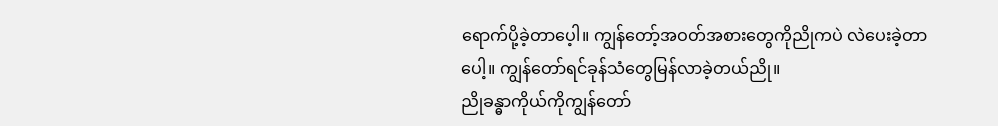ရောက်ပို့ခဲ့တာပေ့ါ။ ကျွန်တော့်အဝတ်အစားတွေကိုညိုကပဲ လဲပေးခဲ့တာပေါ့။ ကျွန်တော်ရင်ခုန်သံတွေမြန်လာခဲ့တယ်ညို။
ညိုခန္ဓာကိုယ်ကိုကျွန်တော်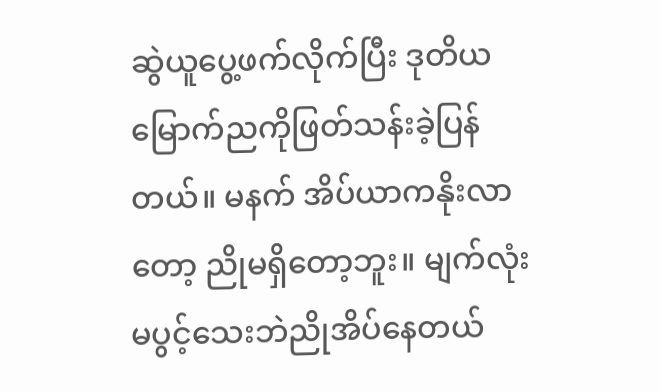ဆွဲယူပွေ့ဖက်လိုက်ပြီး ဒုတိယမြောက်ညကိုဖြတ်သန်းခဲ့ပြန်တယ်။ မနက် အိပ်ယာကနိုးလာတော့ ညိုမရှိတော့ဘူး။ မျက်လုံးမပွင့်သေးဘဲညိုအိပ်နေတယ်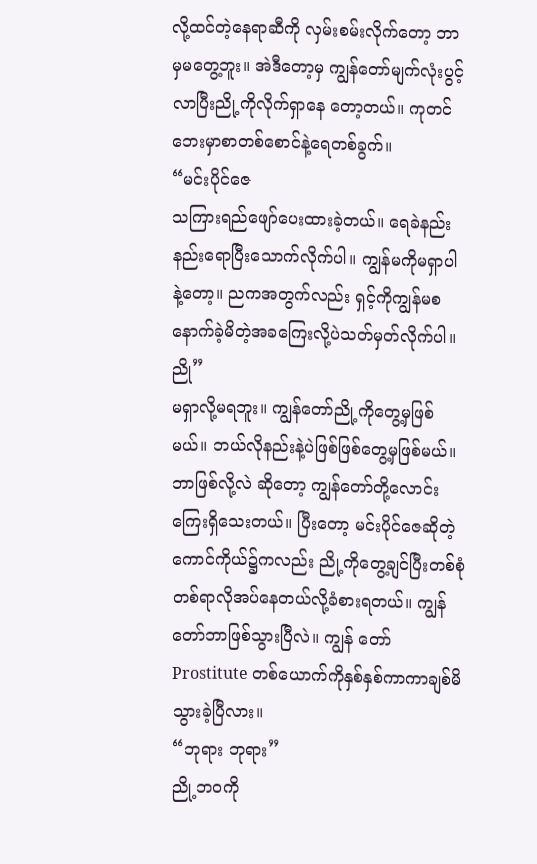လို့ထင်တဲ့နေရာဆီကို လှမ်းစမ်းလိုက်တော့ ဘာမှမတွေ့ဘူး။ အဲဒီတော့မှ ကျွန်တော်မျက်လုံးပွင့်လာပြီးညို့ကိုလိုက်ရှာနေ တော့တယ်။ ကုတင်ဘေးမှာစာတစ်စောင်နဲ့ရေတစ်ခွက်။
“မင်းပိုင်ဇေ
သကြားရည်ဖျော်ပေးထားခဲ့တယ်။ ရေခဲနည်းနည်းရောပြီးသောက်လိုက်ပါ။ ကျွန်မကိုမရှာပါနဲ့တော့။ ညကအတွက်လည်း ရှင့်ကိုကျွန်မစနောက်ခဲ့မိတဲ့အခကြေးလို့ပဲသတ်မှတ်လိုက်ပါ။
ညို”
မရှာလို့မရဘူး။ ကျွန်တော်ညို့ကိုတွေ့မှဖြစ်မယ်။ ဘယ်လိုနည်းနဲ့ပဲဖြစ်ဖြစ်တွေ့မှဖြစ်မယ်။ ဘာဖြစ်လို့လဲ ဆိုတော့ ကျွန်တော်တို့လောင်းကြေးရှိသေးတယ်။ ပြီးတော့ မင်းပိုင်ဇေဆိုတဲ့ကောင်ကိုယ်၌ကလည်း ညို့ကိုတွေ့ချင်ပြီးတစ်စုံတစ်ရာလိုအပ်နေတယ်လို့ခံစားရတယ်။ ကျွန်တော်ဘာဖြစ်သွားပြီလဲ။ ကျွန် တော် Prostitute တစ်ယောက်ကိုနှစ်နှစ်ကာကာချစ်မိသွားခဲ့ပြီလား။
“ဘုရား ဘုရား”
ညို့ဘဝကို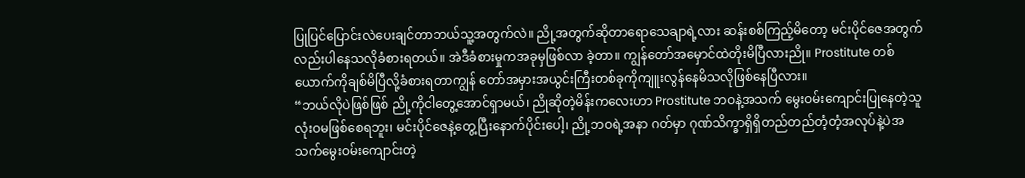ပြုပြင်ပြောင်းလဲပေးချင်တာဘယ်သူ့အတွက်လဲ။ ညို့အတွက်ဆိုတာရောသေချာရဲ့လား ဆန်းစစ်ကြည့်မိတော့ မင်းပိုင်ဇေအတွက်လည်းပါနေသလိုခံစားရတယ်။ အဲဒီခံစားမှုကအခုမှဖြစ်လာ ခဲ့တာ။ ကျွန်တော်အမှောင်ထဲတိုးမိပြီလားညို။ Prostitute တစ်ယောက်ကိုချစ်မိပြီလို့ခံစားရတာကျွန် တော်အမှားအယွင်းကြီးတစ်ခုကိုကျူးလွန်နေမိသလိုဖြစ်နေပြီလား။
“ဘယ်လိုပဲဖြစ်ဖြစ် ညို့ကိုငါတွေ့အောင်ရှာမယ်၊ ညိုဆိုတဲ့မိန်းကလေးဟာ Prostitute ဘဝနဲ့အသက် မွေးဝမ်းကျောင်းပြုနေတဲ့သူလုံးဝမဖြစ်စေရဘူး၊ မင်းပိုင်ဇေနဲ့တွေ့ပြီးနောက်ပိုင်းပေါ့၊ ညို့ဘဝရဲ့အနာ ဂတ်မှာ ဂုဏ်သိက္ခာရှိရှိတည်တည်တံ့တံ့အလုပ်နဲ့ပဲအသက်မွေးဝမ်းကျောင်းတဲ့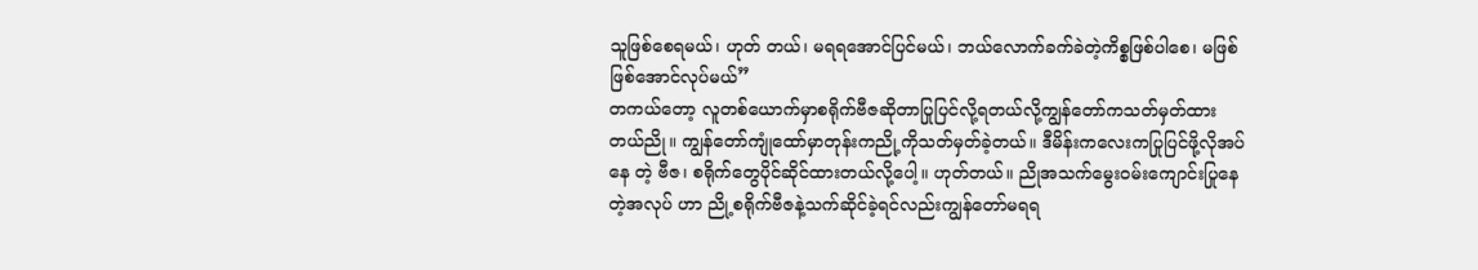သူဖြစ်စေရမယ်၊ ဟုတ် တယ်၊ မရရအောင်ပြင်မယ်၊ ဘယ်လောက်ခက်ခဲတဲ့ကိစ္စဖြစ်ပါစေ၊ မဖြစ်ဖြစ်အောင်လုပ်မယ်”
တကယ်တော့ လူတစ်ယောက်မှာစရိုက်ဗီဇဆိုတာပြုပြင်လို့ရတယ်လို့ကျွန်တော်ကသတ်မှတ်ထား တယ်ညို။ ကျွန်တော်ကျုံထော်မှာတုန်းကညို့ကိုသတ်မှတ်ခဲ့တယ်။ ဒီမိန်းကလေးကပြုပြင်ဖို့လိုအပ်နေ တဲ့ ဗီဇ၊ စရိုက်တွေပိုင်ဆိုင်ထားတယ်လို့ပေါ့။ ဟုတ်တယ်။ ညိုအသက်မွေးဝမ်းကျောင်းပြုနေတဲ့အလုပ် ဟာ ညို့စရိုက်ဗီဇနဲ့သက်ဆိုင်ခဲ့ရင်လည်းကျွန်တော်မရရ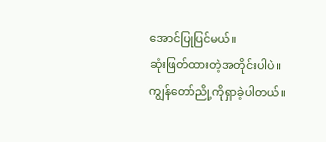အောင်ပြုပြင်မယ်။
ဆုံးဖြတ်ထားတဲ့အတိုင်းပါပဲ။ ကျွန်တော်ညို့ကိုရှာခဲ့ပါတယ်။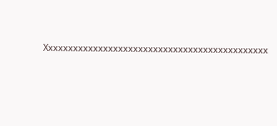Xxxxxxxxxxxxxxxxxxxxxxxxxxxxxxxxxxxxxxxxxxxxx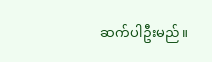ဆက်ပါဦးမည်။